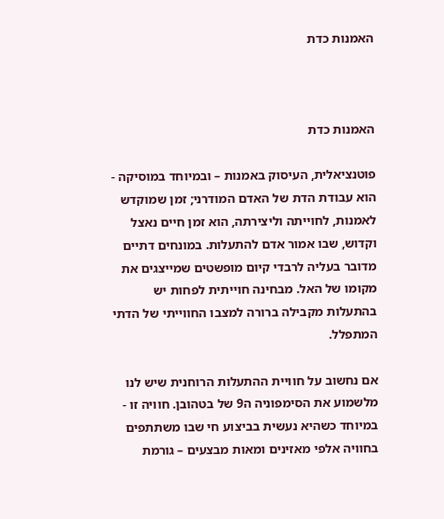האמנות כדת



האמנות כדת

פוטנציאלית, העיסוק באמנות – ובמיוחד במוסיקה - הוא עבודת הדת של האדם המודרני; זמן שמוקדש לאמנות, לחוייתה וליצירתה, הוא זמן חיים נאצל וקדוש, שבו אמור אדם להתעלות. במונחים דתיים מדובר בעליה לרבדי קיום מופשטים שמייצגים את מקומו של האל. מבחינה חוייתית לפחות יש בהתעלות מקבילה ברורה למצבו החווייתי של הדתי המתפלל.

אם נחשוב על חוויית ההתעלות הרוחנית שיש לנו מלשמוע את הסימפוניה ה9 של בטהובן. חוויה זו - במיוחד כשהיא נעשית בביצוע חי שבו משתתפים בחוויה אלפי מאזינים ומאות מבצעים – גורמת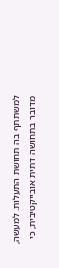למשתתף בה תחושת התעלות. למעשה, מדובר בתחושה דתית אובייקטיבית, כי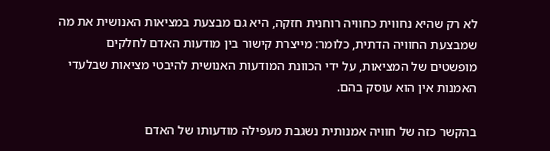לא רק שהיא נחווית כחוויה רוחנית חזקה, היא גם מבצעת במציאות האנושית את מה שמבצעת החוויה הדתית, כלומר: מייצרת קישור בין מודעות האדם לחלקים מופשטים של המציאות, על ידי הכוונת המודעות האנושית להיבטי מציאות שבלעדי האמנות אין הוא עוסק בהם.

בהקשר כזה של חוויה אמנותית נשגבת מעפילה מודעותו של האדם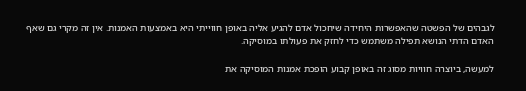לגבהים של הפשטה שהאפשרות היחידה שיחכול אדם להגיע אליה באופן חווייתי היא באמצעות האמנות. אין זה מקרי גם שאף האדם הדתי הנושא תפילה משתמש כדי לחזק את פעולתו במוסיקה.

למעשה, ביוצרה חוויות מסוג זה באופן קבוע הופכת אמנות המוסיקה את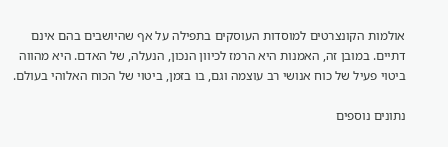אולמות הקונצרטים למוסדות העוסקים בתפילה על אף שהיושבים בהם אינם דתיים. במובן זה, האמנות היא הרמז לכיוון הנכון, הנעלה, של האדם. היא מהווה ביטוי פעיל של כוח אנושי רב עוצמה וגם, בו בזמן, ביטוי של הכוח האלוהי בעולם.

נתונים נוספים